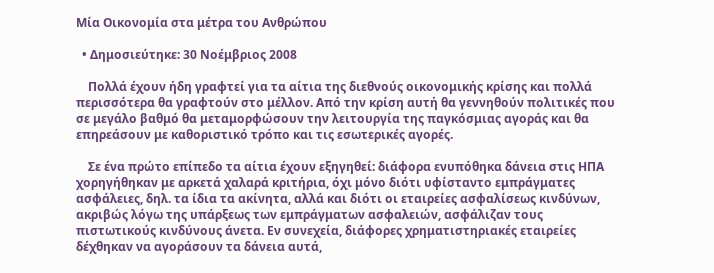Μία Οικονομία στα μέτρα του Ανθρώπου

  • Δημοσιεύτηκε: 30 Νοέμβριος 2008

    Πολλά έχουν ήδη γραφτεί για τα αίτια της διεθνούς οικονομικής κρίσης και πολλά περισσότερα θα γραφτούν στο μέλλον. Από την κρίση αυτή θα γεννηθούν πολιτικές που σε μεγάλο βαθμό θα μεταμορφώσουν την λειτουργία της παγκόσμιας αγοράς και θα επηρεάσουν με καθοριστικό τρόπο και τις εσωτερικές αγορές.

    Σε ένα πρώτο επίπεδο τα αίτια έχουν εξηγηθεί: διάφορα ενυπόθηκα δάνεια στις ΗΠΑ χορηγήθηκαν με αρκετά χαλαρά κριτήρια, όχι μόνο διότι υφίσταντο εμπράγματες ασφάλειες, δηλ. τα ίδια τα ακίνητα, αλλά και διότι οι εταιρείες ασφαλίσεως κινδύνων, ακριβώς λόγω της υπάρξεως των εμπράγματων ασφαλειών, ασφάλιζαν τους πιστωτικούς κινδύνους άνετα. Εν συνεχεία, διάφορες χρηματιστηριακές εταιρείες δέχθηκαν να αγοράσουν τα δάνεια αυτά,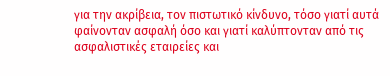για την ακρίβεια, τον πιστωτικό κίνδυνο, τόσο γιατί αυτά φαίνονταν ασφαλή όσο και γιατί καλύπτονταν από τις ασφαλιστικές εταιρείες και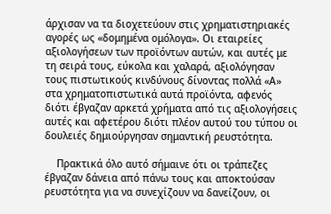άρχισαν να τα διοχετεύουν στις χρηματιστηριακές αγορές ως «δομημένα ομόλογα». Οι εταιρείες αξιολογήσεων των προϊόντων αυτών, και αυτές με τη σειρά τους, εύκολα και χαλαρά, αξιολόγησαν τους πιστωτικούς κινδύνους δίνοντας πολλά «Α» στα χρηματοπιστωτικά αυτά προϊόντα, αφενός διότι έβγαζαν αρκετά χρήματα από τις αξιολογήσεις αυτές και αφετέρου διότι πλέον αυτού του τύπου οι δουλειές δημιούργησαν σημαντική ρευστότητα.

    Πρακτικά όλο αυτό σήμαινε ότι οι τράπεζες έβγαζαν δάνεια από πάνω τους και αποκτούσαν ρευστότητα για να συνεχίζουν να δανείζουν, οι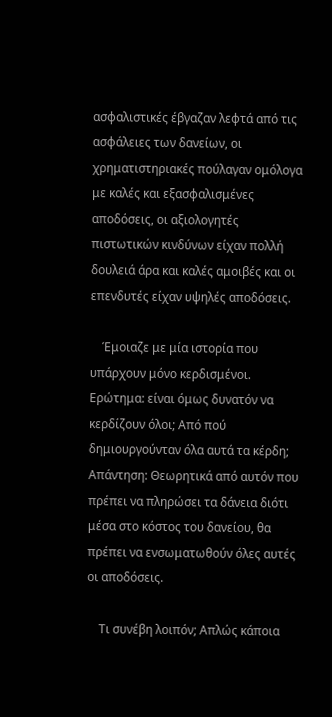ασφαλιστικές έβγαζαν λεφτά από τις ασφάλειες των δανείων, οι χρηματιστηριακές πούλαγαν ομόλογα με καλές και εξασφαλισμένες αποδόσεις, οι αξιολογητές πιστωτικών κινδύνων είχαν πολλή δουλειά άρα και καλές αμοιβές και οι επενδυτές είχαν υψηλές αποδόσεις.

    Έμοιαζε με μία ιστορία που υπάρχουν μόνο κερδισμένοι. Ερώτημα: είναι όμως δυνατόν να κερδίζουν όλοι; Από πού δημιουργούνταν όλα αυτά τα κέρδη; Απάντηση: Θεωρητικά από αυτόν που πρέπει να πληρώσει τα δάνεια διότι μέσα στο κόστος του δανείου, θα πρέπει να ενσωματωθούν όλες αυτές οι αποδόσεις.

    Τι συνέβη λοιπόν; Απλώς κάποια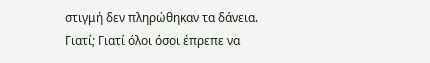στιγμή δεν πληρώθηκαν τα δάνεια. Γιατί; Γιατί όλοι όσοι έπρεπε να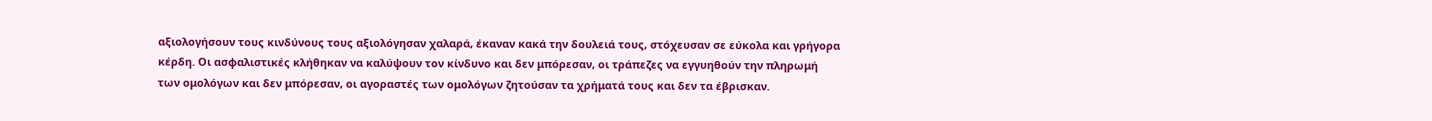αξιολογήσουν τους κινδύνους τους αξιολόγησαν χαλαρά, έκαναν κακά την δουλειά τους, στόχευσαν σε εύκολα και γρήγορα κέρδη. Οι ασφαλιστικές κλήθηκαν να καλύψουν τον κίνδυνο και δεν μπόρεσαν, οι τράπεζες να εγγυηθούν την πληρωμή των ομολόγων και δεν μπόρεσαν, οι αγοραστές των ομολόγων ζητούσαν τα χρήματά τους και δεν τα έβρισκαν.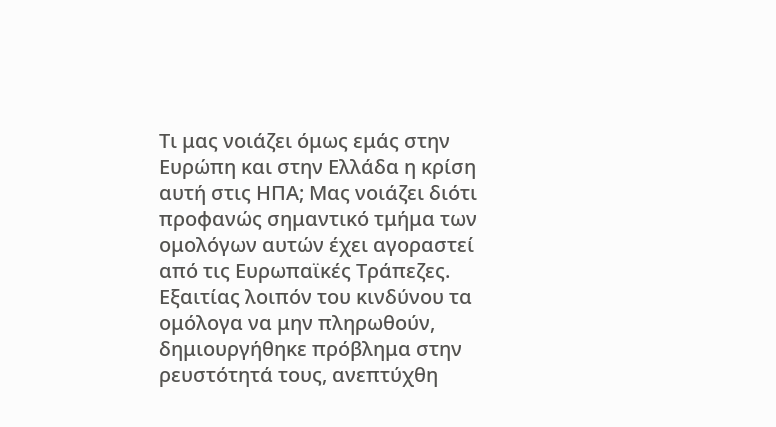Τι μας νοιάζει όμως εμάς στην Ευρώπη και στην Ελλάδα η κρίση αυτή στις ΗΠΑ; Μας νοιάζει διότι προφανώς σημαντικό τμήμα των ομολόγων αυτών έχει αγοραστεί από τις Ευρωπαϊκές Τράπεζες. Εξαιτίας λοιπόν του κινδύνου τα ομόλογα να μην πληρωθούν, δημιουργήθηκε πρόβλημα στην ρευστότητά τους, ανεπτύχθη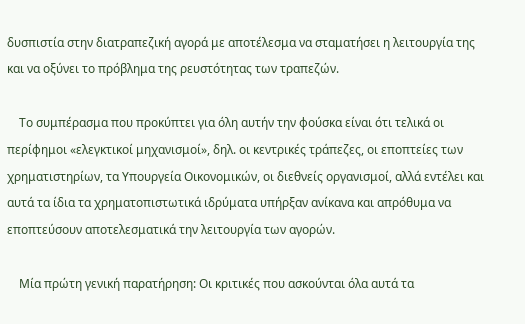δυσπιστία στην διατραπεζική αγορά με αποτέλεσμα να σταματήσει η λειτουργία της και να οξύνει το πρόβλημα της ρευστότητας των τραπεζών.

    Το συμπέρασμα που προκύπτει για όλη αυτήν την φούσκα είναι ότι τελικά οι περίφημοι «ελεγκτικοί μηχανισμοί», δηλ. οι κεντρικές τράπεζες, οι εποπτείες των χρηματιστηρίων, τα Υπουργεία Οικονομικών, οι διεθνείς οργανισμοί, αλλά εντέλει και αυτά τα ίδια τα χρηματοπιστωτικά ιδρύματα υπήρξαν ανίκανα και απρόθυμα να εποπτεύσουν αποτελεσματικά την λειτουργία των αγορών.

    Μία πρώτη γενική παρατήρηση: Οι κριτικές που ασκούνται όλα αυτά τα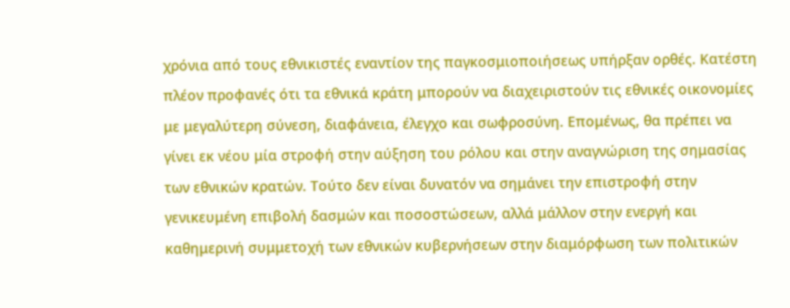χρόνια από τους εθνικιστές εναντίον της παγκοσμιοποιήσεως υπήρξαν ορθές. Κατέστη πλέον προφανές ότι τα εθνικά κράτη μπορούν να διαχειριστούν τις εθνικές οικονομίες με μεγαλύτερη σύνεση, διαφάνεια, έλεγχο και σωφροσύνη. Επομένως, θα πρέπει να γίνει εκ νέου μία στροφή στην αύξηση του ρόλου και στην αναγνώριση της σημασίας των εθνικών κρατών. Τούτο δεν είναι δυνατόν να σημάνει την επιστροφή στην γενικευμένη επιβολή δασμών και ποσοστώσεων, αλλά μάλλον στην ενεργή και καθημερινή συμμετοχή των εθνικών κυβερνήσεων στην διαμόρφωση των πολιτικών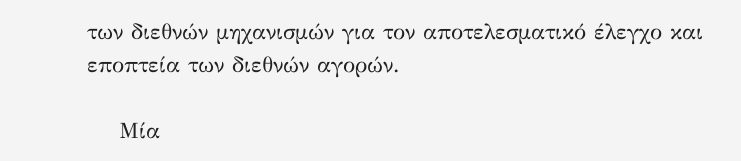των διεθνών μηχανισμών για τον αποτελεσματικό έλεγχο και εποπτεία των διεθνών αγορών.

    Μία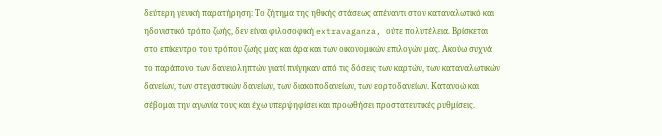δεύτερη γενική παρατήρηση: Το ζήτημα της ηθικής στάσεως απέναντι στον καταναλωτικό και ηδονιστικό τρόπο ζωής, δεν είναι φιλοσοφική extravaganza, ούτε πολυτέλεια. Βρίσκεται στο επίκεντρο του τρόπου ζωής μας και άρα και των οικονομικών επιλογών μας. Ακούω συχνά το παράπονο των δανειοληπτών γιατί πνίγηκαν από τις δόσεις των καρτών, των καταναλωτικών δανείων, των στεγαστικών δανείων, των διακοποδανείων, των εορτοδανείων. Κατανοώ και σέβομαι την αγωνία τους και έχω υπερψηφίσει και προωθήσει προστατευτικές ρυθμίσεις.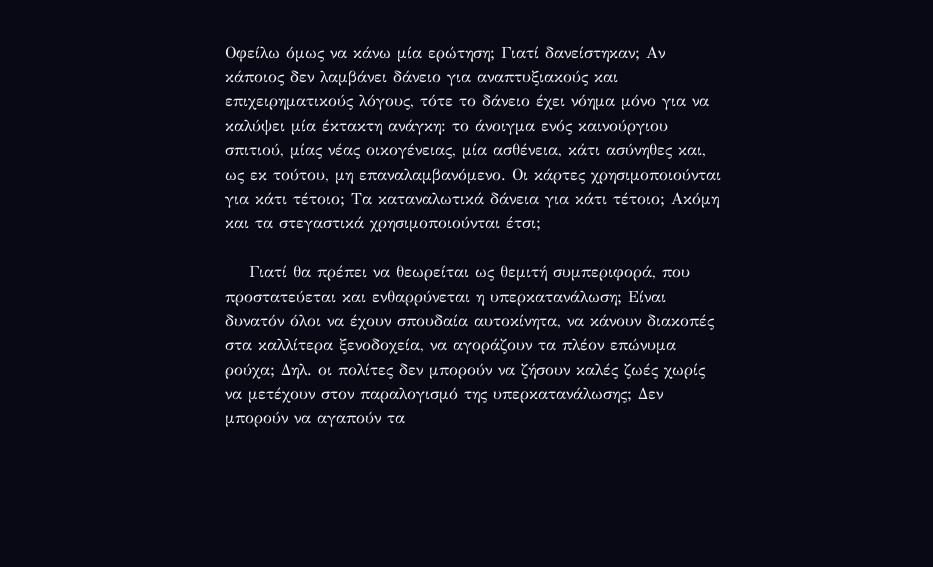Οφείλω όμως να κάνω μία ερώτηση; Γιατί δανείστηκαν; Αν κάποιος δεν λαμβάνει δάνειο για αναπτυξιακούς και επιχειρηματικούς λόγους, τότε το δάνειο έχει νόημα μόνο για να καλύψει μία έκτακτη ανάγκη: το άνοιγμα ενός καινούργιου σπιτιού, μίας νέας οικογένειας, μία ασθένεια, κάτι ασύνηθες και, ως εκ τούτου, μη επαναλαμβανόμενο. Οι κάρτες χρησιμοποιούνται για κάτι τέτοιο; Τα καταναλωτικά δάνεια για κάτι τέτοιο; Ακόμη και τα στεγαστικά χρησιμοποιούνται έτσι;

    Γιατί θα πρέπει να θεωρείται ως θεμιτή συμπεριφορά, που προστατεύεται και ενθαρρύνεται η υπερκατανάλωση; Είναι δυνατόν όλοι να έχουν σπουδαία αυτοκίνητα, να κάνουν διακοπές στα καλλίτερα ξενοδοχεία, να αγοράζουν τα πλέον επώνυμα ρούχα; Δηλ. οι πολίτες δεν μπορούν να ζήσουν καλές ζωές χωρίς να μετέχουν στον παραλογισμό της υπερκατανάλωσης; Δεν μπορούν να αγαπούν τα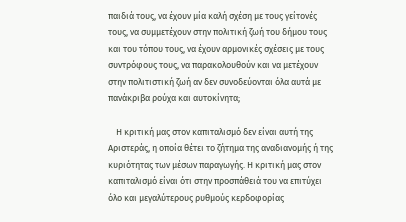παιδιά τους, να έχουν μία καλή σχέση με τους γείτονές τους, να συμμετέχουν στην πολιτική ζωή του δήμου τους και του τόπου τους, να έχουν αρμονικές σχέσεις με τους συντρόφους τους, να παρακολουθούν και να μετέχουν στην πολιτιστική ζωή αν δεν συνοδεύονται όλα αυτά με πανάκριβα ρούχα και αυτοκίνητα;

    Η κριτική μας στον καπιταλισμό δεν είναι αυτή της Αριστεράς, η οποία θέτει το ζήτημα της αναδιανομής ή της κυριότητας των μέσων παραγωγής. Η κριτική μας στον καπιταλισμό είναι ότι στην προσπάθειά του να επιτύχει όλο και μεγαλύτερους ρυθμούς κερδοφορίας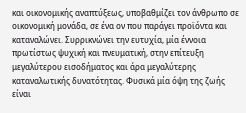και οικονομικής αναπτύξεως, υποβαθμίζει τον άνθρωπο σε οικονομική μονάδα, σε ένα ον που παράγει προϊόντα και καταναλώνει. Συρρικνώνει την ευτυχία, μία έννοια πρωτίστως ψυχική και πνευματική, στην επίτευξη μεγαλύτερου εισοδήματος και άρα μεγαλύτερης καταναλωτικής δυνατότητας. Φυσικά μία όψη της ζωής είναι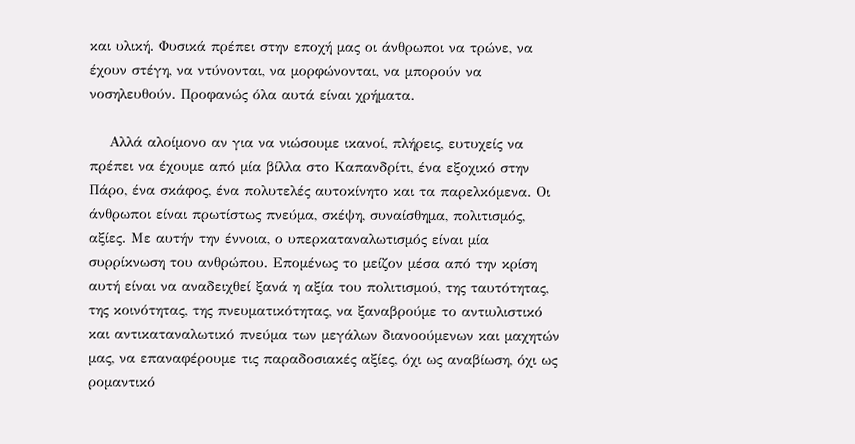και υλική. Φυσικά πρέπει στην εποχή μας οι άνθρωποι να τρώνε, να έχουν στέγη, να ντύνονται, να μορφώνονται, να μπορούν να νοσηλευθούν. Προφανώς όλα αυτά είναι χρήματα.

    Αλλά αλοίμονο αν για να νιώσουμε ικανοί, πλήρεις, ευτυχείς να πρέπει να έχουμε από μία βίλλα στο Καπανδρίτι, ένα εξοχικό στην Πάρο, ένα σκάφος, ένα πολυτελές αυτοκίνητο και τα παρελκόμενα. Οι άνθρωποι είναι πρωτίστως πνεύμα, σκέψη, συναίσθημα, πολιτισμός, αξίες. Με αυτήν την έννοια, ο υπερκαταναλωτισμός είναι μία συρρίκνωση του ανθρώπου. Επομένως το μείζον μέσα από την κρίση αυτή είναι να αναδειχθεί ξανά η αξία του πολιτισμού, της ταυτότητας, της κοινότητας, της πνευματικότητας, να ξαναβρούμε το αντιυλιστικό και αντικαταναλωτικό πνεύμα των μεγάλων διανοούμενων και μαχητών μας, να επαναφέρουμε τις παραδοσιακές αξίες, όχι ως αναβίωση, όχι ως ρομαντικό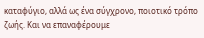καταφύγιο, αλλά ως ένα σύγχρονο, ποιοτικό τρόπο ζωής. Και να επαναφέρουμε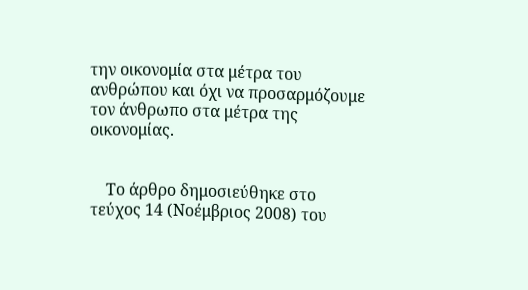την οικονομία στα μέτρα του ανθρώπου και όχι να προσαρμόζουμε τον άνθρωπο στα μέτρα της οικονομίας.


    Το άρθρο δημοσιεύθηκε στο τεύχος 14 (Νοέμβριος 2008) του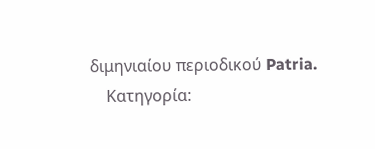διμηνιαίου περιοδικού Patria.
    Κατηγορία: